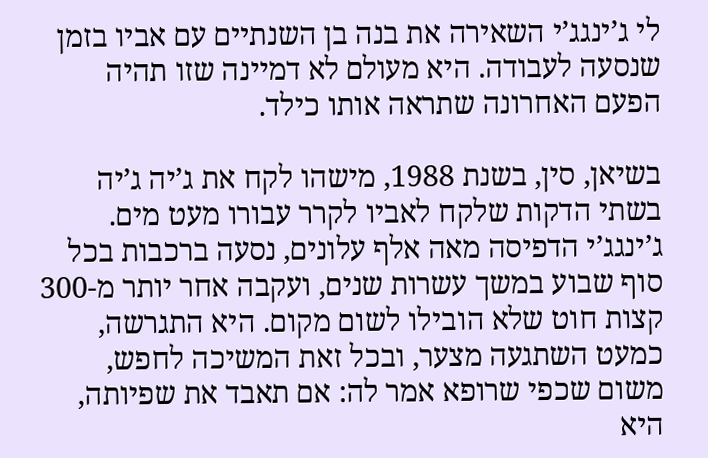לי ג’ינגג’י השאירה את בנה בן השנתיים עם אביו בזמן שנסעה לעבודה. היא מעולם לא דמיינה שזו תהיה הפעם האחרונה שתראה אותו כילד.

בשיאן, סין, בשנת 1988, מישהו לקח את ג’יה ג’יה בשתי הדקות שלקח לאביו לקרר עבורו מעט מים. ג’ינגג’י הדפיסה מאה אלף עלונים, נסעה ברכבות בכל סוף שבוע במשך עשרות שנים, ועקבה אחר יותר מ-300 קצות חוט שלא הובילו לשום מקום. היא התגרשה, כמעט השתגעה מצער, ובכל זאת המשיכה לחפש, משום שכפי שרופא אמר לה: אם תאבד את שפיותה, היא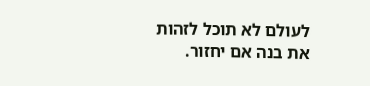לעולם לא תוכל לזהות את בנה אם יחזור.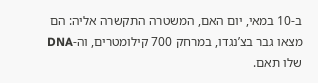ב-10 במאי, יום האם, המשטרה התקשרה אליה: הם מצאו גבר בצ’נגדו, במרחק 700 קילומטרים, וה-DNA שלו תאם.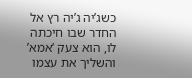כשג’יה ג’יה רץ אל החדר שבו חיכתה לו, הוא צעק ‘אמא’ והשליך את עצמו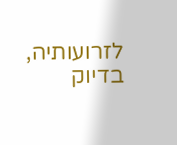לזרועותיה, בדיוק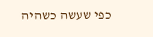כפי שעשה כשהיה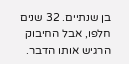בן שנתיים. 32 שנים חלפו, אבל החיבוק הרגיש אותו הדבר.